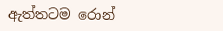ඇත්තටම රොන්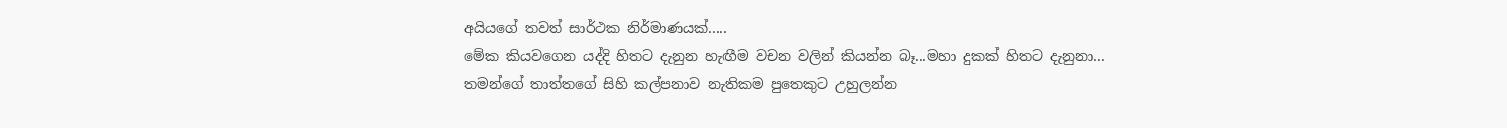අයියගේ තවත් සාර්ථක නිර්මාණයක්.....
මේක කියවගෙන යද්දි හිතට දැනුන හැඟීම වචන වලින් කියන්න බෑ...මහා දුකක් හිතට දැනුනා...
තමන්ගේ තාත්තගේ සිහි කල්පනාව නැතිකම පුතෙකුට උහුලන්න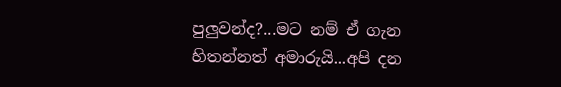පුලුවන්ද?...මට නම් ඒ ගැන හිතන්නත් අමාරුයි...අපි දන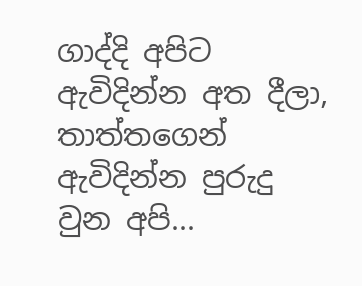ගාද්දි අපිට ඇවිදින්න අත දීලා, තාත්තගෙන් ඇවිදින්න පුරුදු වුන අපි...